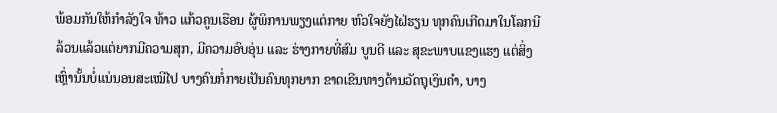ພ້ອມກັນໃຫ້ກຳລັງໃຈ ທ້າວ ແກ້ວຄູນເຮືອນ ຜູ້ພິການພຽງແຕ່ກາຍ ຫົວໃຈຍັງໄຝ່ຮຽນ ທຸກຄົນເກີດມາໃນໂລກນີລ້ວນແລ້ວແຕ່ຍາກມີຄວາມສຸກ, ມີຄວາມອົບອຸ່ນ ແລະ ຮ່າງກາຍທີ່ສົມ ບູນດີ ແລະ ສຸຂະພາບແຂງແຮງ ແຕ່ສິ່ງເຫຼົ່ານັ້ນບໍ່ແນ່ນອນສະເໝີໄປ ບາງຄົນກໍ່ກາຍເປັນຄົນທຸກຍາກ ຂາດເຂີນທາງດ້ານວັດຖຸເງິນຄໍາ, ບາງ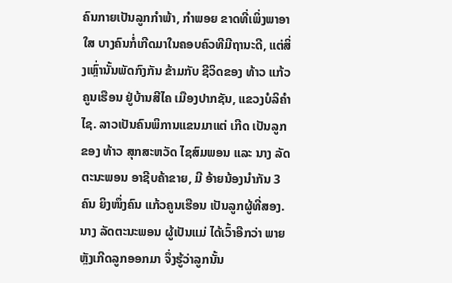ຄົນກາຍເປັນລູກກໍາພ້າ, ກໍາພອຍ ຂາດທີ່ເພິ່ງພາອາໃສ ບາງຄົນກໍ່ເກີດມາໃນຄອບຄົວທີມີຖານະດີ, ແຕ່ສິ່ງເຫຼົ່ານັ້ນພັດກົງກັນ ຂ້າມກັບ ຊີວິດຂອງ ທ້າວ ແກ້ວຄູນເຮືອນ ຢູ່ບ້ານສີໄຄ ເມືອງປາກຊັນ, ແຂວງບໍລິຄໍາໄຊ. ລາວເປັນຄົນພິການແຂນມາແຕ່ ເກີດ ເປັນລູກຂອງ ທ້າວ ສຸກສະຫວັດ ໄຊສົມພອນ ແລະ ນາງ ລັດຕະນະພອນ ອາຊີບຄ້າຂາຍ, ມີ ອ້າຍນ້ອງນໍາກັນ 3 ຄົນ ຍິງໜຶ່ງຄົນ ແກ້ວຄູນເຮືອນ ເປັນລູກຜູ້ທີ່ສອງ. ນາງ ລັດຕະນະພອນ ຜູ້ເປັນແມ່ ໄດ້ເວົ້າອີກວ່າ ພາຍຫຼັງເກີດລູກອອກມາ ຈຶ່ງຮູ້ວ່າລູກນັ້ນ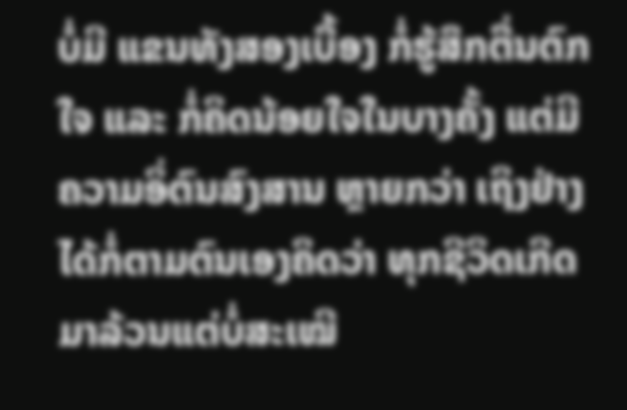ບໍ່ມີ ແຂນທັງສອງເບື້ອງ ກໍ່ຮູ້ສຶກຕື່ນຕົກໃຈ ແລະ ກໍ່ຄິດນ້ອຍໃຈໃນບາງຄັ້ງ ແຕ່ມີຄວາມອິ່ຕົນສົງສານ ຫຼາຍກວ່າ ເຖິງຢ່າງໄດ້ກໍ່ຕາມຕົນເອງຄິດວ່າ ທຸກຊີວິດເກີດມາລ້ວນແຕ່ບໍ່ສະເໝີ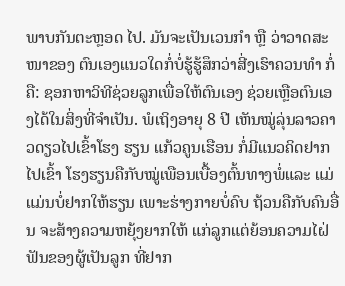ພາບກັນຕະຫຼອດ ໄປ. ມັນຈະເປັນເວນກຳ ຫຼື ວ່າວາດສະໜາຂອງ ຕົນເອງແນວໃດກໍ່ບໍ່ຮູ້ຮູ້ສຶກວ່າສີ່ງເຮົາຄວນທຳ ກໍ່ຄື: ຊອກຫາວິທີຊ່ວຍລູກເພື່ອໃຫ້ຕົນເອງ ຊ່ວຍເຫຼືອຕົນເອງໄດ້ໃນສິ່ງທີ່ຈໍາເປັນ. ພໍເຖິງອາຍຸ 8 ປີ ເຫັນໝູ່ລຸ່ນລາວຄາວດຽວໄປເຂົ້າໂຮງ ຮຽນ ແກ້ວຄູນເຮືອນ ກໍ່ມີແນວຄິດຢາກໄປເຂົ້າ ໂຮງຮຽນຄືກັບໝູ່ເພືອນເບື້ອງຕົ້ນທາງພໍ່ແລະ ແມ່ ແມ່ນບໍ່ຢາກໃຫ້ຮຽນ ເພາະຮ່າງກາຍບໍ່ຄົບ ຖ້ວນຄືກັບຄົນອື່ນ ຈະສ້າງຄວາມຫຍຸ້ງຍາກໃຫ້ ແກ່ລູກແຕ່ຍ້ອນຄວາມໄຝ່ຟັນຂອງຜູ້ເປັນລູກ ທີ່ຢາກ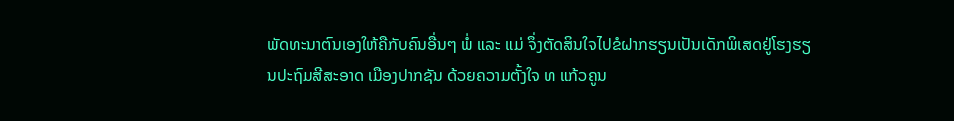ພັດທະນາຕົນເອງໃຫ້ຄືກັບຄົນອື່ນໆ ພໍ່ ແລະ ແມ່ ຈຶ່ງຕັດສິນໃຈໄປຂໍຝາກຮຽນເປັນເດັກພິເສດຢູ່ໂຮງຮຽນປະຖົມສີສະອາດ ເມືອງປາກຊັນ ດ້ວຍຄວາມຕັ້ງໃຈ ທ ແກ້ວຄູນ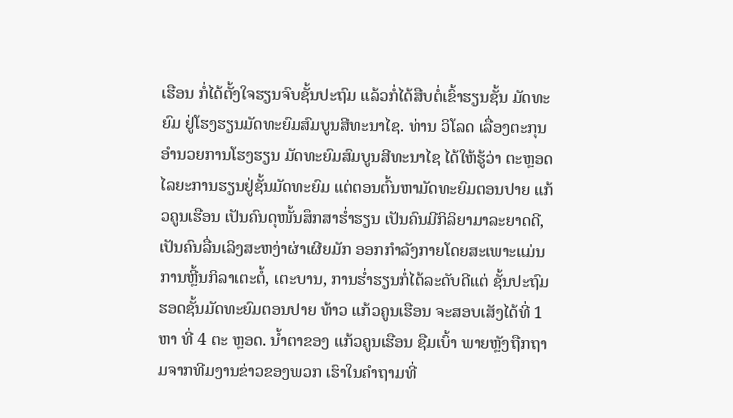ເຮືອນ ກໍ່ໄດ້ຕັ້ງໃຈຮຽນຈົບຊັ້ນປະຖົມ ແລ້ວກໍ່ໄດ້ສືບຕໍ່ເຂົ້າຮຽນຊັ້ນ ມັດທະຍົມ ຢູ່ໂຮງຮຽນມັດທະຍົມສົມບູນສີທະນາໄຊ. ທ່ານ ວິໂລດ ເລື່ອງຕະກຸນ ອໍານວຍການໂຮງຮຽນ ມັດທະຍົມສົມບູນສີທະນາໄຊ ໄດ້ໃຫ້ຮູ້ວ່າ ຕະຫຼອດໄລຍະການຮຽນຢູ່ຊັ້ນມັດທະຍົມ ແຕ່ຕອນຕົ້ນຫາມັດທະຍົມຕອນປາຍ ແກ້ວຄູນເຮືອນ ເປັນຄົນດຸໜັ້ນສຶກສາຮໍ່າຮຽນ ເປັນຄົນມີກິລິຍາມາລະຍາດດີ, ເປັນຄົນລື່ນເລິງສະຫງ່າຜ່າເຜີຍມັກ ອອກກໍາລັງກາຍໂດຍສະເພາະແມ່ນການຫຼີ້ນກິລາເຕະຕໍ້, ເຕະບານ, ການຮໍ່າຮຽນກໍ່ໄດ້ລະດັບດີແຕ່ ຊັ້ນປະຖົມຮອດຊັ້ນມັດທະຍົມຕອນປາຍ ທ້າວ ແກ້ວຄູນເຮືອນ ຈະສອບເສັງໄດ້ທີ່ 1 ຫາ ທີ່ 4 ຕະ ຫຼອດ. ນໍ້າຕາຂອງ ແກ້ວຄູນເຮືອນ ຊືມເບົ້າ ພາຍຫຼັງຖືກຖາມຈາກທີມງານຂ່າວຂອງພວກ ເຮົາໃນຄໍາຖາມທີ່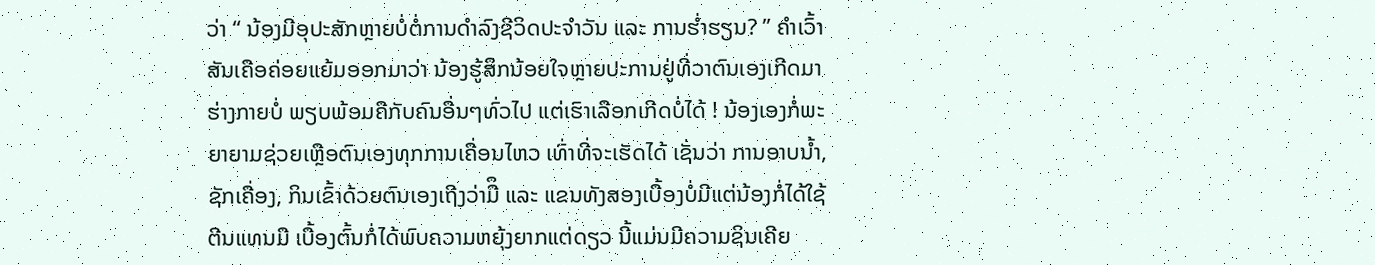ວ່າ “ ນ້ອງມີອຸປະສັກຫຼາຍບໍ່ຕໍ່ການດຳລົງຊີວິດປະຈຳວັນ ແລະ ການຮ່ຳຮຽນ? ” ຄຳເວົ້າສັນເຄືອຄ່ອຍແຍ້ມອອກມາວ່າ ນ້ອງຮູ້ສຶກນ້ອຍໃຈຫຼາຍປະການຢູ່ທີ່ວາຕົນເອງເກີດມາຮ່າງກາຍບໍ່ ພຽບພ້ອມຄືກັບຄົນອື່ນໆທົ່ວໄປ ແຕ່ເຮົາເລືອກເກີດບໍ່ໄດ້ ! ນ້ອງເອງກໍ່ພະຍາຍາມຊ່ວຍເຫຼືອຕົນເອງທຸກການເຄື່ອນໄຫວ ເທົ່າທີ່ຈະເຮັດໄດ້ ເຊັ່ນວ່າ ການອາບນ້ຳ, ຊັກເຄື່ອງ, ກິນເຂົ້າດ້ວຍຕົນເອງເຖີງວ່າມືຶ ແລະ ແຂນທັງສອງເບື້ອງບໍ່ມີແຕ່ນ້ອງກໍ່ໄດ້ໃຊ້ຕີນແທນມື ເບື້ອງຕົ້ນກໍ່ໄດ້ພົບຄວາມຫຍຸ້ງຍາກແຕ່ດຽວ ນີ້ແມ່ນມີຄວາມຊິນເຄີຍ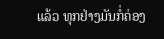ແລ້ວ ທຸກຢ່າງມັນກໍ່ຄ່ອງ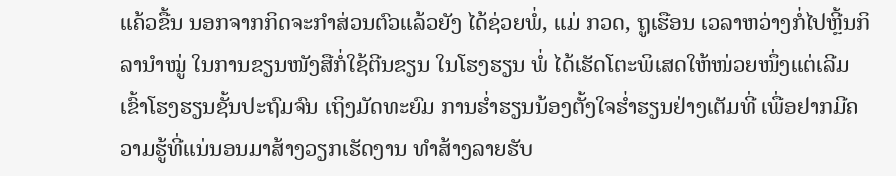ແຄ້ວຂື້ນ ນອກຈາກກິດຈະກຳສ່ວນຕົວແລ້ວຍັງ ໄດ້ຊ່ວຍພໍ່, ແມ່ ກວດ, ຖູເຮືອນ ເວລາຫວ່າງກໍ່ໄປຫຼີ້ນກິລານຳໝູ່ ໃນການຂຽນໜັງສືກໍ່ໃຊ້ຕີນຂຽນ ໃນໂຮງຮຽນ ພໍ່ ໄດ້ເຮັດໂຕະພິເສດໃຫ້ໜ່ວຍໜຶ່ງແຕ່ເລີມເຂົ້າໂຮງຮຽນຊັ້ນປະຖົມຈົນ ເຖິງມັດທະຍົມ ການຮ່ຳຮຽນນ້ອງຕັ້ງໃຈຮ່ຳຮຽນຢ່າງເຕັມທີ່ ເພື່ອຢາກມີຄວາມຮູ້ທີ່ແນ່ນອນມາສ້າງວຽກເຮັດງານ ທຳສ້າງລາຍຮັບ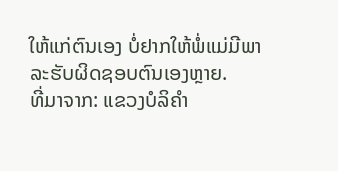ໃຫ້ແກ່ຕົນເອງ ບໍ່ຢາກໃຫ້ພໍ່ແມ່ມີພາລະຮັບຜິດຊອບຕົນເອງຫຼາຍ.
ທີ່ມາຈາກ: ແຂວງບໍລິຄຳ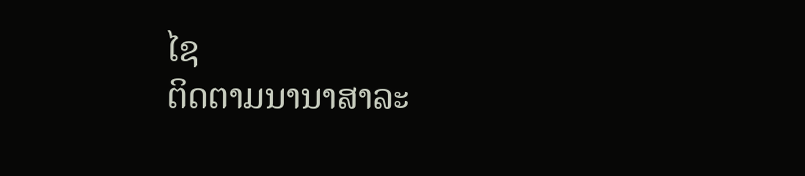ໄຊ
ຕິດຕາມນານາສາລະ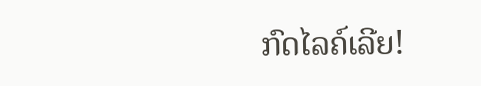ກົດໄລຄ໌ເລີຍ!